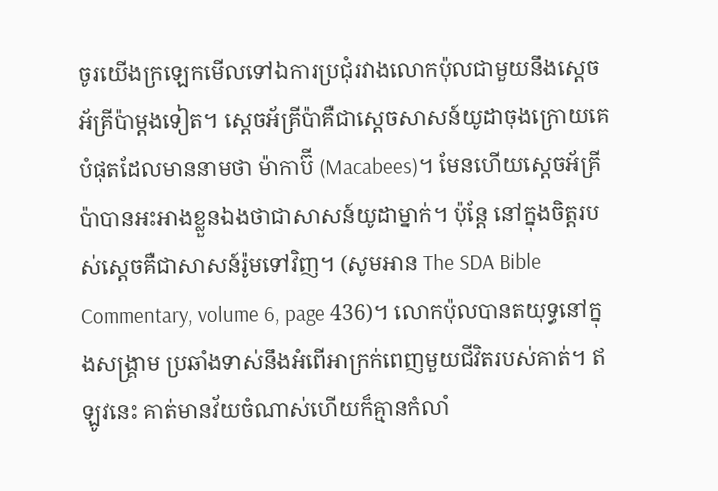ចូរយើងក្រឡេកមើលទៅឯការប្រជុំរវាងលោកប៉ុលជាមួយនឹងស្តេចអ័គ្រីប៉ាម្តងទៀត។ ស្តេចអ័គ្រីប៉ាគឺជាស្តេចសាសន៍យូដាចុងក្រោយគេបំផុតដែលមាននាមថា ម៉ាកាប៊ី (Macabees)។ មែនហើយស្តេចអ័គ្រីប៉ាបានអះអាងខ្លួនឯងថាជាសាសន៍យូដាម្នាក់។ ប៉ុន្តែ នៅក្នុងចិត្តរបស់ស្តេចគឺជាសាសន៍រ៉ូមទៅវិញ។ (សូមអាន The SDA Bible Commentary, volume 6, page 436)។ លោកប៉ុលបានតយុទ្ធនៅក្នុងសង្គ្រាម ប្រឆាំងទាស់នឹងអំពើអាក្រក់ពេញមួយជីវិតរបស់គាត់។ ឥឡូវនេះ គាត់មានវ័យចំណាស់ហើយក៏គ្មានកំលាំ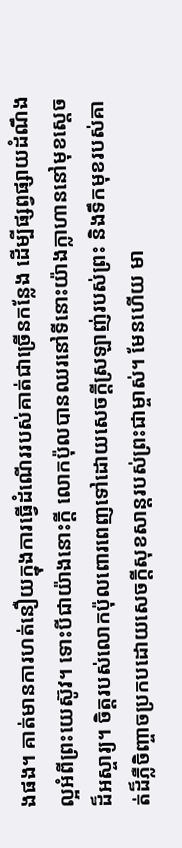ងផង។ គាត់មានការហត់នឿយក្នុងការធ្វើដំណើររបស់គាត់ជាច្រើនកន្លែង ដើម្បីផ្សព្វផ្សាយដំណឹងល្អអំពីព្រះយេស៊ូវ។ ទោះបីជាយ៉ាងនោះក្តី លោកប៉ុលបានឈរនៅទីនោះយ៉ាងក្លាហាននៅមុខស្តេចដ៏អស្ចារ្យ។ ចិត្តរបស់លោកប៉ុលពោរពេញទៅដោយសេចក្តីស្រឡាញ់របស់ព្រះ និងទឹកមុខរបស់គាត់ដ៏ភ្លឺចិញ្ចាចប្រកបដោយសេចក្តីសុខសាន្តរបស់ព្រះជាម្ចាស់។ មែនហើយ មា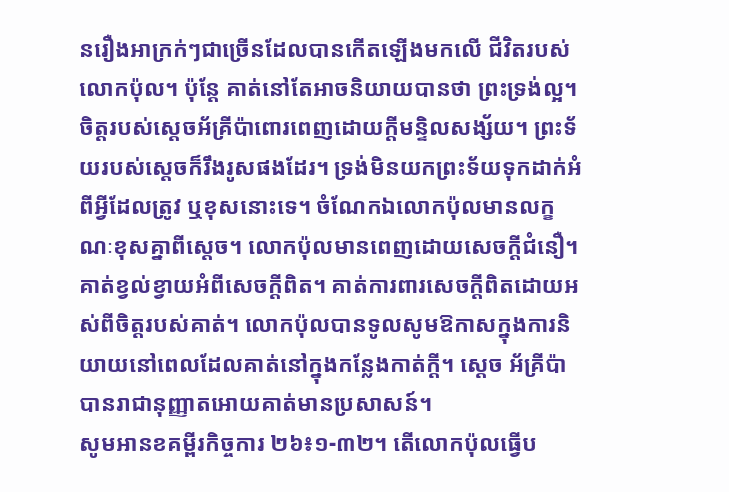នរឿងអាក្រក់ៗជាច្រើនដែលបានកើតឡើងមកលើ ជីវិតរបស់លោកប៉ុល។ ប៉ុន្តែ គាត់នៅតែអាចនិយាយបានថា ព្រះទ្រង់ល្អ។
ចិត្តរបស់ស្តេចអ័គ្រីប៉ាពោរពេញដោយក្តីមន្ទិលសង្ស័យ។ ព្រះទ័យរបស់ស្តេចក៏រឹងរូសផងដែរ។ ទ្រង់មិនយកព្រះទ័យទុកដាក់អំពីអ្វីដែលត្រូវ ឬខុសនោះទេ។ ចំណែកឯលោកប៉ុលមានលក្ខណៈខុសគ្នាពីស្តេច។ លោកប៉ុលមានពេញដោយសេចក្តីជំនឿ។ គាត់ខ្វល់ខ្វាយអំពីសេចក្តីពិត។ គាត់ការពារសេចក្តីពិតដោយអស់ពីចិត្តរបស់គាត់។ លោកប៉ុលបានទូលសូមឱកាសក្នុងការនិយាយនៅពេលដែលគាត់នៅក្នុងកន្លែងកាត់ក្តី។ ស្តេច អ័គ្រីប៉ាបានរាជានុញ្ញាតអោយគាត់មានប្រសាសន៍។
សូមអានខគម្ពីរកិច្ចការ ២៦៖១-៣២។ តើលោកប៉ុលធ្វើប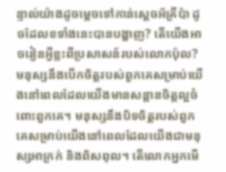ន្ទាល់យ៉ាងដូចម្តេចទៅកាន់ស្តេចអ័គ្រីប៉ា ដូចដែលខទាំងនេះបានបង្ហាញ? តើយើងអាចរៀនអ្វីខ្លះពីប្រសាសន៍របស់លោកប៉ុល?
មនុស្សនឹងបើកចិត្តរបស់ពួកគេសម្រាប់យើងនៅពេលដែលយើងមានសន្តានចិត្តល្អចំពោះពួកគេ។ មនុស្សនឹងបិទចិត្តរបស់ពួកគេសម្រាប់យើងនៅពេលដែលយើងជាមនុស្សអាក្រក់ និងពិសពុល។ តើលោកអ្នកមើ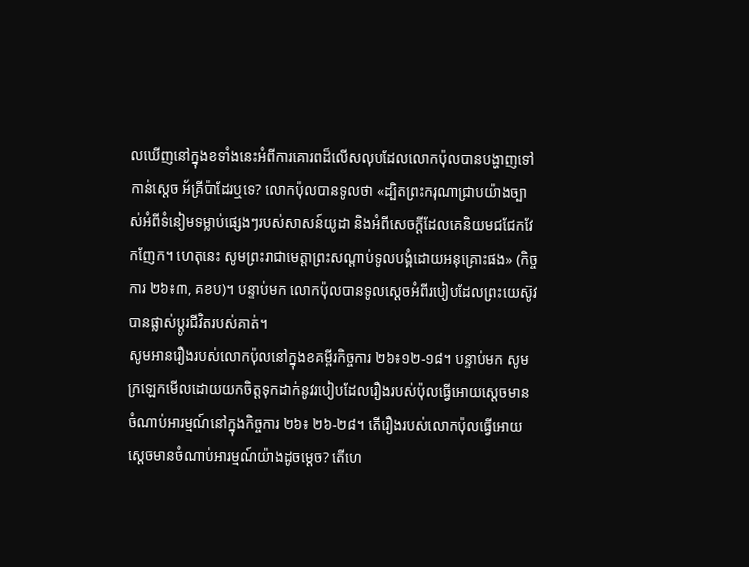លឃើញនៅក្នុងខទាំងនេះអំពីការគោរពដ៏លើសលុបដែលលោកប៉ុលបានបង្ហាញទៅកាន់ស្តេច អ័គ្រីប៉ាដែរឬទេ? លោកប៉ុលបានទូលថា «ដ្បិតព្រះករុណាជ្រាបយ៉ាងច្បាស់អំពីទំនៀមទម្លាប់ផ្សេងៗរបស់សាសន៍យូដា និងអំពីសេចក្ដីដែលគេនិយមជជែកវែកញែក។ ហេតុនេះ សូមព្រះរាជាមេត្តាព្រះសណ្ដាប់ទូលបង្គំដោយអនុគ្រោះផង» (កិច្ចការ ២៦៖៣, គខប)។ បន្ទាប់មក លោកប៉ុលបានទូលស្តេចអំពីរបៀបដែលព្រះយេស៊ូវបានផ្លាស់ប្តូរជីវិតរបស់គាត់។
សូមអានរឿងរបស់លោកប៉ុលនៅក្នុងខគម្ពីរកិច្ចការ ២៦៖១២-១៨។ បន្ទាប់មក សូមក្រឡេកមើលដោយយកចិត្តទុកដាក់នូវរបៀបដែលរឿងរបស់ប៉ុលធ្វើអោយស្តេចមានចំណាប់អារម្មណ៍នៅក្នុងកិច្ចការ ២៦៖ ២៦-២៨។ តើរឿងរបស់លោកប៉ុលធ្វើអោយស្តេចមានចំណាប់អារម្មណ៍យ៉ាងដូចម្តេច? តើហេ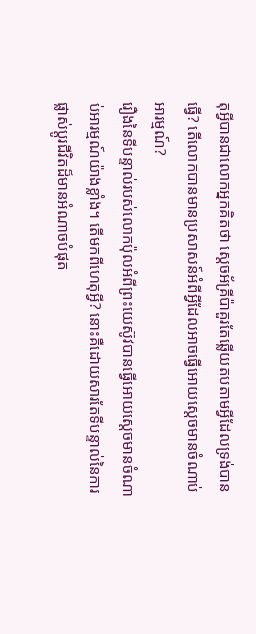តុអ្វីបានជាលោកអ្នកគិតថា ស្តេចអ័គ្រីប៉ាគួរតែឆ្លើយតបតាមអ្វីដែលទ្រង់បានធ្វើ? តើលោកបានមានប្រសាសន៍អំពីអ្វីដែលអាចធ្វើអោយស្តេចមានចំណាប់អារម្មណ៍?
រឿងនៃទីបន្ទាល់របស់លោកប៉ុលអំពីព្រះយេស៊ូវបានធ្វើអោយស្តេចមានចំណាប់អារម្មណ៍យ៉ាងខ្លាំង។ តើមកពីហេតុអ្វី? នោះគឺដោយសារតែទីបន្ទាល់នៃការផ្លាស់ប្តូរជីវិតដ៏មានអំណាចបំផុត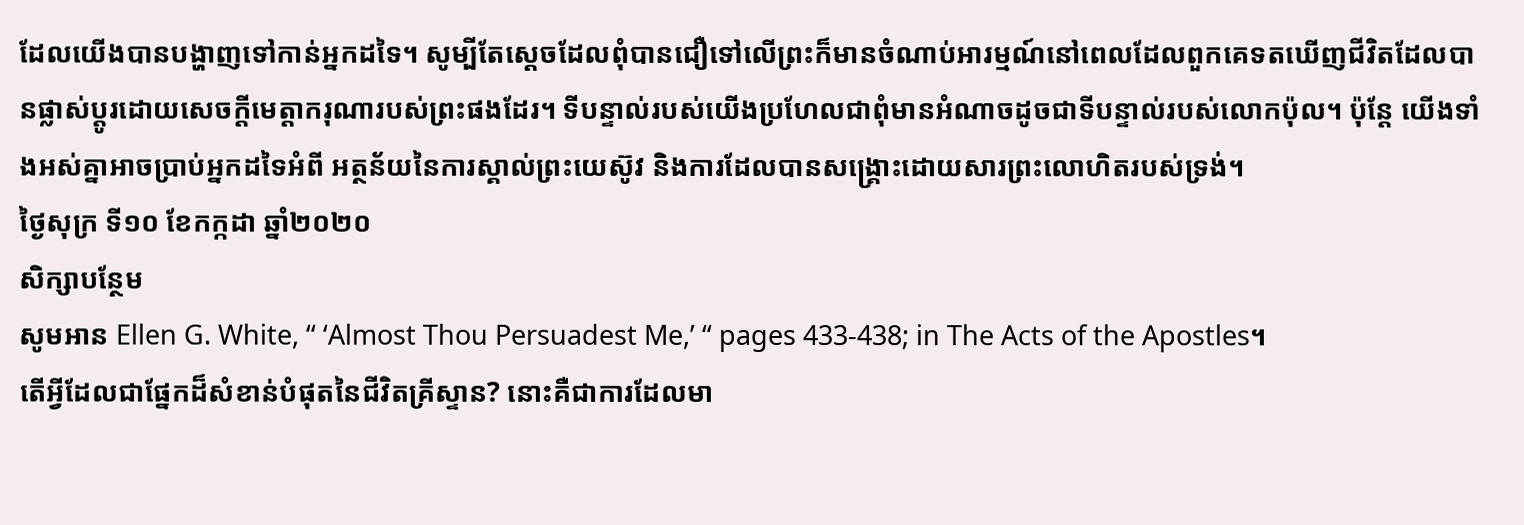ដែលយើងបានបង្ហាញទៅកាន់អ្នកដទៃ។ សូម្បីតែស្តេចដែលពុំបានជឿទៅលើព្រះក៏មានចំណាប់អារម្មណ៍នៅពេលដែលពួកគេទតឃើញជីវិតដែលបានផ្លាស់ប្តូរដោយសេចក្តីមេត្តាករុណារបស់ព្រះផងដែរ។ ទីបន្ទាល់របស់យើងប្រហែលជាពុំមានអំណាចដូចជាទីបន្ទាល់របស់លោកប៉ុល។ ប៉ុន្តែ យើងទាំងអស់គ្នាអាចប្រាប់អ្នកដទៃអំពី អត្ថន័យនៃការស្គាល់ព្រះយេស៊ូវ និងការដែលបានសង្គ្រោះដោយសារព្រះលោហិតរបស់ទ្រង់។
ថ្ងៃសុក្រ ទី១០ ខែកក្កដា ឆ្នាំ២០២០
សិក្សាបន្ថែម
សូមអាន Ellen G. White, “ ‘Almost Thou Persuadest Me,’ “ pages 433-438; in The Acts of the Apostles។
តើអ្វីដែលជាផ្នែកដ៏សំខាន់បំផុតនៃជីវិតគ្រីស្ទាន? នោះគឺជាការដែលមា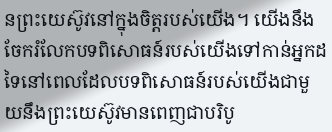នព្រះយេស៊ូវនៅក្នុងចិត្តរបស់យើង។ យើងនឹងចែករំលែកបទពិសោធន៍របស់យើងទៅកាន់អ្នកដទៃនៅពេលដែលបទពិសោធន៍របស់យើងជាមួយនឹងព្រះយេស៊ូវមានពេញជាបរិបូ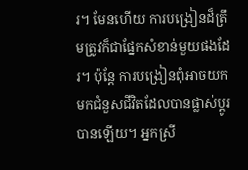រ។ មែនហើយ ការបង្រៀនដ៏ត្រឹមត្រូវក៏ជាផ្នែកសំខាន់មួយផងដែរ។ ប៉ុន្តែ ការបង្រៀនពុំអាចយកមកជំនួសជីវិតដែលបានផ្លាស់ប្តូរបានឡើយ។ អ្នកស្រី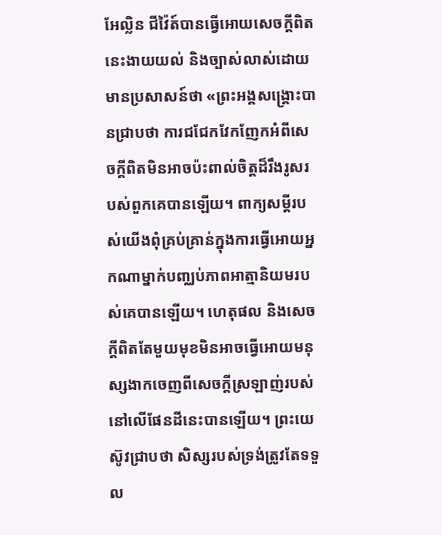អែល្លិន ជីវ៉ៃត៍បានធ្វើអោយសេចក្តីពិតនេះងាយយល់ និងច្បាស់លាស់ដោយមានប្រសាសន៍ថា «ព្រះអង្គសង្គ្រោះបានជ្រាបថា ការជជែកវែកញែកអំពីសេចក្តីពិតមិនអាចប៉ះពាល់ចិត្ដដ៏រឹងរូសរបស់ពួកគេបានឡើយ។ ពាក្យសម្តីរបស់យើងពុំគ្រប់គ្រាន់ក្នុងការធ្វើអោយអ្នកណាម្នាក់បពា្ឈប់ភាពអាត្មានិយមរបស់គេបានឡើយ។ ហេតុផល និងសេចក្តីពិតតែមួយមុខមិនអាចធ្វើអោយមនុស្សងាកចេញពីសេចក្តីស្រឡាញ់របស់នៅលើផែនដីនេះបានឡើយ។ ព្រះយេស៊ូវជ្រាបថា សិស្សរបស់ទ្រង់ត្រូវតែទទួល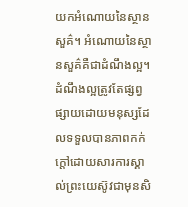យកអំណោយនៃស្ថានសួគ៌។ អំណោយនៃស្ថានសួគ៌គឺជាដំណឹងល្អ។ ដំណឹងល្អត្រូវតែផ្សព្វផ្សាយដោយមនុស្សដែលទទួលបានភាពកក់ក្តៅដោយសារការស្គាល់ព្រះយេស៊ូវជាមុនសិ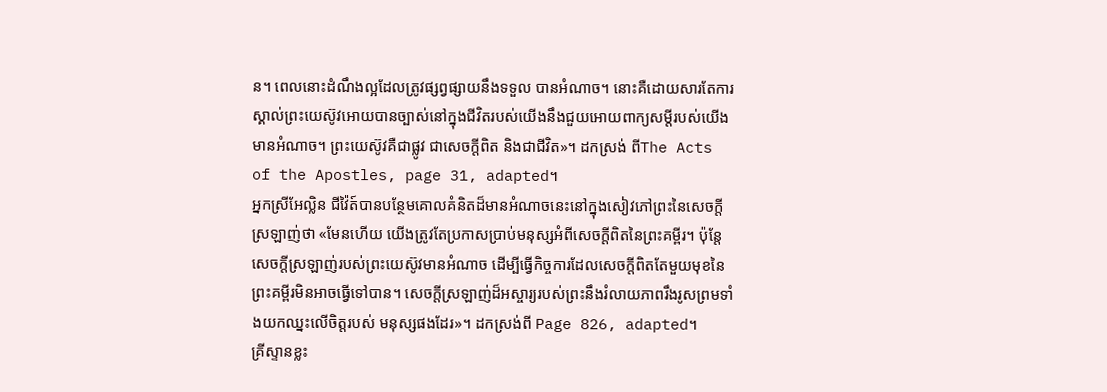ន។ ពេលនោះដំណឹងល្អដែលត្រូវផ្សព្វផ្សាយនឹងទទួល បានអំណាច។ នោះគឺដោយសារតែការស្គាល់ព្រះយេស៊ូវអោយបានច្បាស់នៅក្នុងជីវិតរបស់យើងនឹងជួយអោយពាក្យសម្តីរបស់យើងមានអំណាច។ ព្រះយេស៊ូវគឺជាផ្លូវ ជាសេចក្តីពិត និងជាជីវិត»។ ដកស្រង់ ពីThe Acts of the Apostles, page 31, adapted។
អ្នកស្រីអែល្លិន ជីវ៉ៃត៍បានបន្ថែមគោលគំនិតដ៏មានអំណាចនេះនៅក្នុងសៀវភៅព្រះនៃសេចក្តី ស្រឡាញ់ថា «មែនហើយ យើងត្រូវតែប្រកាសប្រាប់មនុស្សអំពីសេចក្តីពិតនៃព្រះគម្ពីរ។ ប៉ុន្តែ សេចក្តីស្រឡាញ់របស់ព្រះយេស៊ូវមានអំណាច ដើម្បីធ្វើកិច្ចការដែលសេចក្តីពិតតែមួយមុខនៃព្រះគម្ពីរមិនអាចធ្វើទៅបាន។ សេចក្តីស្រឡាញ់ដ៏អស្ចារ្យរបស់ព្រះនឹងរំលាយភាពរឹងរូសព្រមទាំងយកឈ្នះលើចិត្តរបស់ មនុស្សផងដែរ»។ ដកស្រង់ពី Page 826, adapted។
គ្រីស្ទានខ្លះ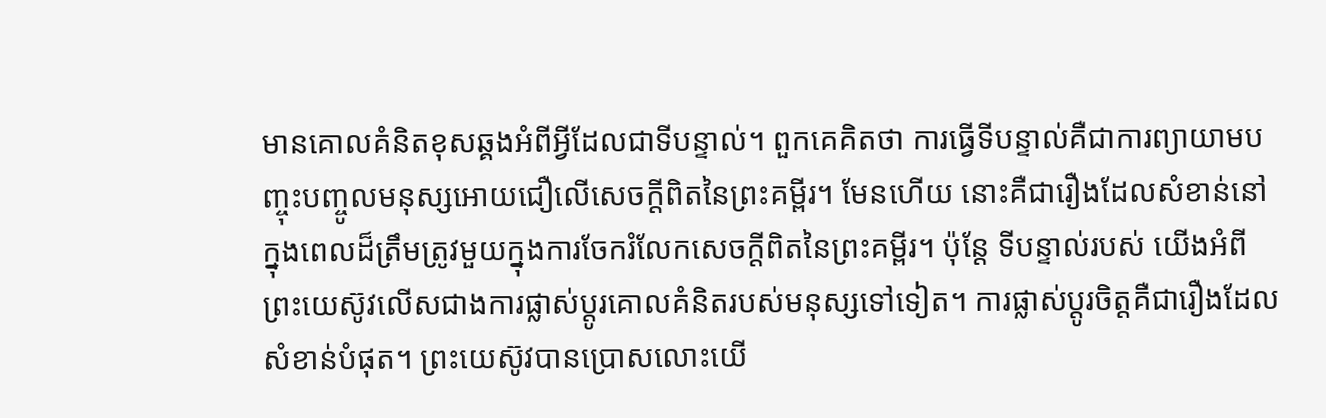មានគោលគំនិតខុសឆ្គងអំពីអ្វីដែលជាទីបន្ទាល់។ ពួកគេគិតថា ការធ្វើទីបន្ទាល់គឺជាការព្យាយាមបញ្ចុះបញ្ចូលមនុស្សអោយជឿលើសេចក្តីពិតនៃព្រះគម្ពីរ។ មែនហើយ នោះគឺជារឿងដែលសំខាន់នៅក្នុងពេលដ៏ត្រឹមត្រូវមួយក្នុងការចែករំលែកសេចក្តីពិតនៃព្រះគម្ពីរ។ ប៉ុន្តែ ទីបន្ទាល់របស់ យើងអំពីព្រះយេស៊ូវលើសជាងការផ្លាស់ប្តូរគោលគំនិតរបស់មនុស្សទៅទៀត។ ការផ្លាស់ប្តូរចិត្តគឺជារឿងដែលសំខាន់បំផុត។ ព្រះយេស៊ូវបានប្រោសលោះយើ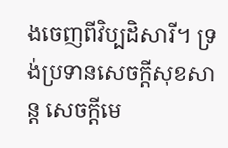ងចេញពីវិប្បដិសារី។ ទ្រង់ប្រទានសេចក្តីសុខសាន្ត សេចក្តីមេ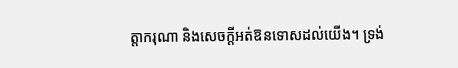ត្តាករុណា និងសេចក្តីអត់ឱនទោសដល់យើង។ ទ្រង់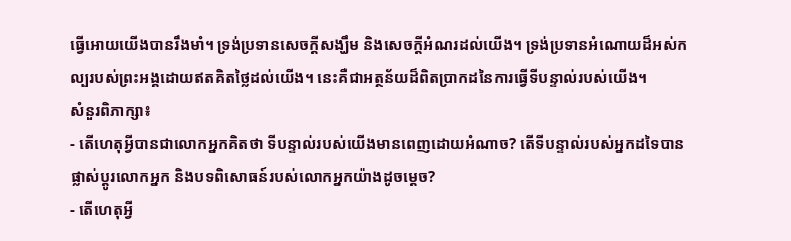ធ្វើអោយយើងបានរឹងមាំ។ ទ្រង់ប្រទានសេចក្តីសង្ឃឹម និងសេចក្តីអំណរដល់យើង។ ទ្រង់ប្រទានអំណោយដ៏អស់កល្បរបស់ព្រះអង្គដោយឥតគិតថ្លៃដល់យើង។ នេះគឺជាអត្ថន័យដ៏ពិតប្រាកដនៃការធ្វើទីបន្ទាល់របស់យើង។
សំនួរពិភាក្សា៖
- តើហេតុអ្វីបានជាលោកអ្នកគិតថា ទីបន្ទាល់របស់យើងមានពេញដោយអំណាច? តើទីបន្ទាល់របស់អ្នកដទៃបានផ្លាស់ប្តូរលោកអ្នក និងបទពិសោធន៍របស់លោកអ្នកយ៉ាងដូចម្តេច?
- តើហេតុអ្វី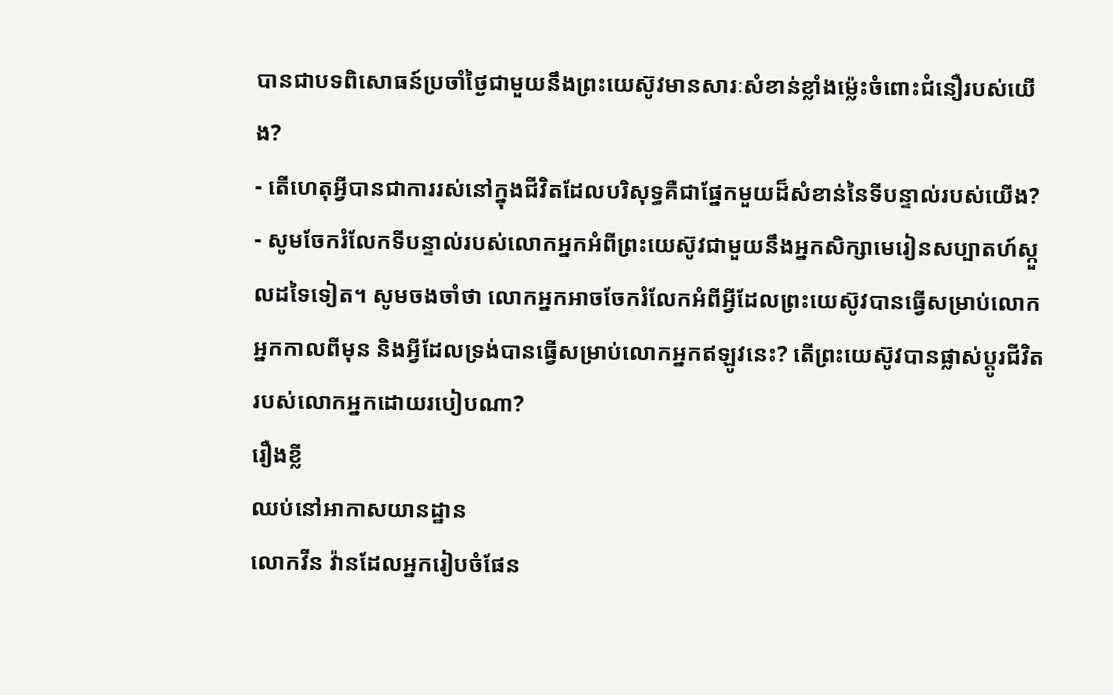បានជាបទពិសោធន៍ប្រចាំថ្ងៃជាមួយនឹងព្រះយេស៊ូវមានសារៈសំខាន់ខ្លាំងម៉្លេះចំពោះជំនឿរបស់យើង?
- តើហេតុអ្វីបានជាការរស់នៅក្នុងជីវិតដែលបរិសុទ្ធគឺជាផ្នែកមួយដ៏សំខាន់នៃទីបន្ទាល់របស់យើង?
- សូមចែករំលែកទីបន្ទាល់របស់លោកអ្នកអំពីព្រះយេស៊ូវជាមួយនឹងអ្នកសិក្សាមេរៀនសប្បាតហ៍ស្កួលដទៃទៀត។ សូមចងចាំថា លោកអ្នកអាចចែករំលែកអំពីអ្វីដែលព្រះយេស៊ូវបានធ្វើសម្រាប់លោកអ្នកកាលពីមុន និងអ្វីដែលទ្រង់បានធ្វើសម្រាប់លោកអ្នកឥឡូវនេះ? តើព្រះយេស៊ូវបានផ្លាស់ប្តូរជីវិតរបស់លោកអ្នកដោយរបៀបណា?
រឿងខ្លី
ឈប់នៅអាកាសយានដ្ឋាន
លោកវីន វ៉ានដែលអ្នករៀបចំផែន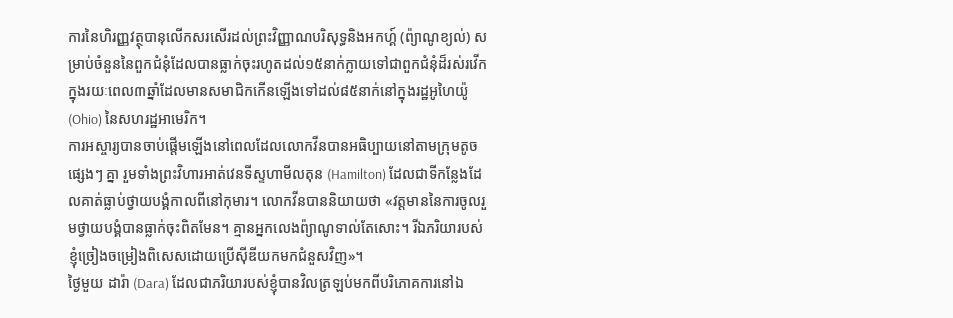ការនៃហិរញ្ញវត្ថុបានុលើកសរសើរដល់ព្រះវិញ្ញាណបរិសុទ្ធនិងអកហ្គ៍ (ព៉្យាណូខ្យល់) សម្រាប់ចំនួននៃពួកជំនុំដែលបានធ្លាក់ចុះរហូតដល់១៥នាក់ក្លាយទៅជាពួកជំនុំដ៏រស់រវើកក្នុងរយៈពេល៣ឆ្នាំដែលមានសមាជិកកើនឡើងទៅដល់៨៥នាក់នៅក្នុងរដ្ឋអូហៃយ៉ូ (Ohio) នៃសហរដ្ឋអាមេរិក។
ការអស្ចារ្យបានចាប់ផ្តើមឡើងនៅពេលដែលលោកវីនបានអធិប្បាយនៅតាមក្រុមតូចផ្សេងៗ គ្នា រួមទាំងព្រះវិហារអាត់វេនទីស្ទហាមីលតុន (Hamilton) ដែលជាទីកន្លែងដែលគាត់ធ្លាប់ថ្វាយបង្គំកាលពីនៅកុមារ។ លោកវីនបាននិយាយថា «វត្តមាននៃការចូលរួមថ្វាយបង្គំបានធ្លាក់ចុះពិតមែន។ គ្មានអ្នកលេងព៉្យាណូទាល់តែសោះ។ រីឯភរិយារបស់ខ្ញុំច្រៀងចម្រៀងពិសេសដោយប្រើស៊ីឌីយកមកជំនួសវិញ»។
ថ្ងៃមួយ ដារ៉ា (Dara) ដែលជាភរិយារបស់ខ្ញុំបានវិលត្រឡប់មកពីបរិភោគការនៅឯ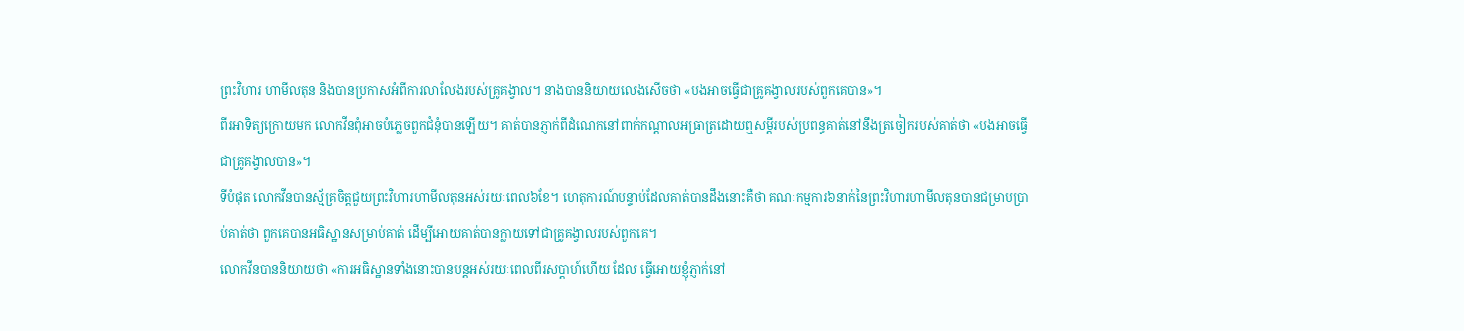ព្រះវិហារ ហាមីលតុន និងបានប្រកាសអំពីការលាលែងរបស់គ្រូគង្វាល។ នាងបាននិយាយលេងសើចថា «បងអាចធ្វើជាគ្រូគង្វាលរបស់ពួកគេបាន»។
ពីរអាទិត្យក្រោយមក លោកវីនពុំអាចបំភ្លេចពួកជំនុំបានឡើយ។ គាត់បានភ្ញាក់ពីដំណេកនៅពាក់កណ្តាលអធ្រាត្រដោយឮសម្តីរបស់ប្រពន្ធគាត់នៅនឹងត្រចៀករបស់គាត់ថា «បងអាចធ្វើជាគ្រូគង្វាលបាន»។
ទីបំផុត លោកវីនបានស្ម័គ្រចិត្តជួយព្រះវិហារហាមីលតុនអស់រយៈពេល៦ខែ។ ហេតុការណ៍បន្ទាប់ដែលគាត់បានដឹងនោះគឺថា គណៈកម្មការ៦នាក់នៃព្រះវិហារហាមីលតុនបានជម្រាបប្រាប់គាត់ថា ពួកគេបានអធិស្ឋានសម្រាប់គាត់ ដើម្បីអោយគាត់បានក្លាយទៅជាគ្រូគង្វាលរបស់ពួកគេ។
លោកវីនបាននិយាយថា «ការអធិស្ឋានទាំងនោះបានបន្តអស់រយៈពេលពីរសប្តាហ៍ហើយ ដែល ធ្វើអោយខ្ញុំភ្ញាក់នៅ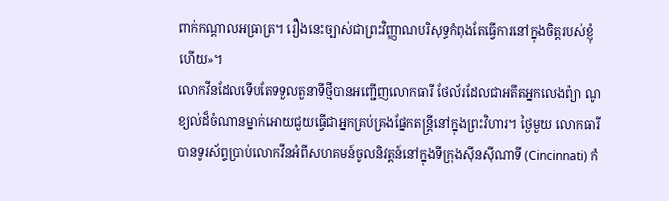ពាក់កណ្តាលអធ្រាត្រ។ រឿងនេះច្បាស់ជាព្រះវិញ្ញាណបរិសុទ្ធកំពុងតែធ្វើការនៅក្នុងចិត្តរបស់ខ្ញុំហើយ»។
លោកវីនដែលទើបតែទទួលតួនាទីថ្មីបានអញ្ជើញលោកធារី ថែល័រដែលជាអតីតអ្នកលេងព៉្យា ណូខ្យល់ដ៏ចំណានម្នាក់អោយជួយធ្វើជាអ្នកគ្រប់គ្រងផ្នែកតន្ត្រីនៅក្នុងព្រះវិហារ។ ថ្ងៃមួយ លោកធារីបានទូរស័ព្ទប្រាប់លោកវីនអំពីសហគមន៍ចូលនិវត្តន៍នៅក្នុងទីក្រុងស៊ីនស៊ីណាទី (Cincinnati) កំ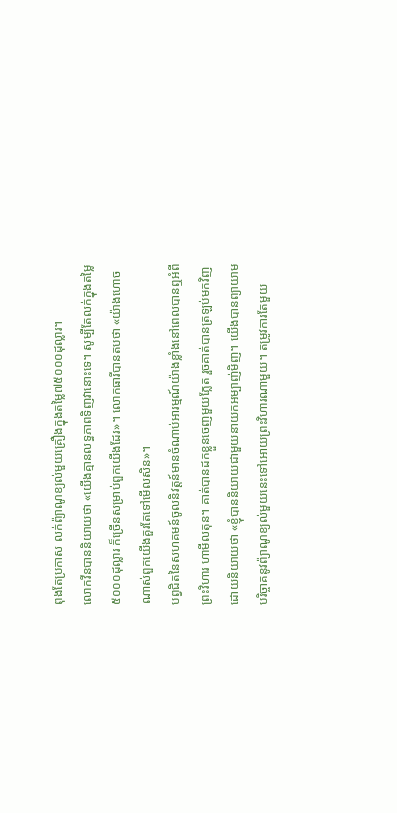ពុងតែប្រកាស លក់ព៉្យាណូខ្យល់មួយគ្រឿងក្នុងតម្លៃ៧៥០០០ដុល្លារ។
លោកវីនបាននិយាយថា «យើងគ្មានលទ្ធភាពទិញវានោះទេ។ សូម្បីតែលក់ក្នុងតម្លៃ៥០០០ដុល្លារ ក៏ច្រើនសម្រាប់ពួកយើងដែរ»។ លោកធារីបានតបថា «យ៉ាងហោចណាស់ពួកយើងគួរតែទៅមើលសិន»។
បព្វជិតនៃសហគមន៍ចូលនិវត្តន៍មានចំណាប់អារម្មណ៍យ៉ាងខ្លាំងនៅពេលបានឮអំពីព្រះវិហារ ហាមីលតុន។ គាត់បានដកខ្លួនចេញមួយភ្លែត រួចគាត់បានត្រឡប់មកវិញដោយនិយាយថា «ខ្ញុំបាននិយាយជាមួយនាយកអម្បាញ់មិញ។ យើងបានព្យាយាមបរិច្ចាគនូវព៉្យាណូខ្យល់មួយនេះទៅអោយព្រះវិហារណាមួយ។ តម្រូវការតែមួយ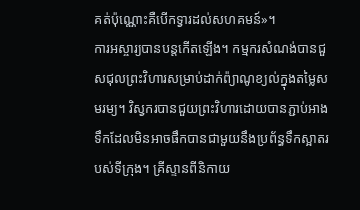គត់ប៉ុណ្ណោះគឺបើកទ្វារដល់សហគមន៍»។
ការអស្ចារ្យបានបន្តកើតឡើង។ កម្មករសំណង់បានជួសជុលព្រះវិហារសម្រាប់ដាក់ព៉្យាណូខ្យល់ក្នុងតម្លៃសមរម្យ។ វិស្វករបានជួយព្រះវិហារដោយបានភ្ជាប់អាងទឹកដែលមិនអាចផឹកបានជាមួយនឹងប្រព័ន្ធទឹកស្អាតរបស់ទីក្រុង។ គ្រីស្ទានពីនិកាយ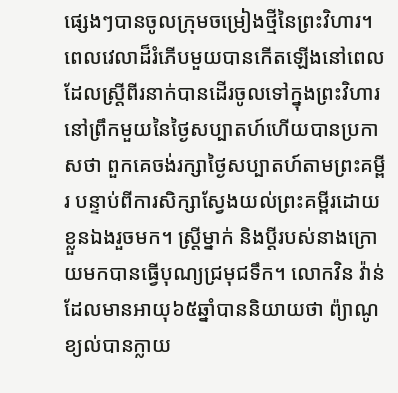ផ្សេងៗបានចូលក្រុមចម្រៀងថ្មីនៃព្រះវិហារ។
ពេលវេលាដ៏រំភើបមួយបានកើតឡើងនៅពេលដែលស្ត្រីពីរនាក់បានដើរចូលទៅក្នុងព្រះវិហារនៅព្រឹកមួយនៃថ្ងៃសប្បាតហ៍ហើយបានប្រកាសថា ពួកគេចង់រក្សាថ្ងៃសប្បាតហ៍តាមព្រះគម្ពីរ បន្ទាប់ពីការសិក្សាស្វែងយល់ព្រះគម្ពីរដោយខ្លួនឯងរួចមក។ ស្ដ្រីម្នាក់ និងប្ដីរបស់នាងក្រោយមកបានធ្វើបុណ្យជ្រមុជទឹក។ លោកវិន វ៉ាន់ដែលមានអាយុ៦៥ឆ្នាំបាននិយាយថា ព៉្យាណូខ្យល់បានក្លាយ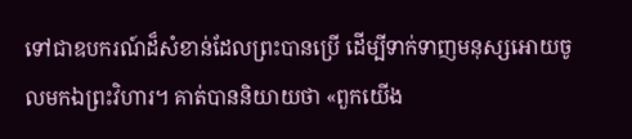ទៅជាឧបករណ៍ដ៏សំខាន់ដែលព្រះបានប្រើ ដើម្បីទាក់ទាញមនុស្សអោយចូលមកឯព្រះវិហារ។ គាត់បាននិយាយថា «ពួកយើង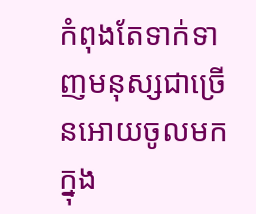កំពុងតែទាក់ទាញមនុស្សជាច្រើនអោយចូលមកក្នុង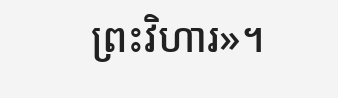ព្រះវិហារ»។